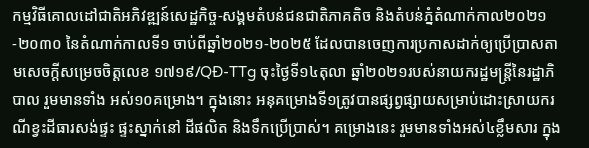កម្មវិធីគោលដៅជាតិអភិវឌ្ឍន៍សេដ្ឋកិច្ច-សង្គមតំបន់ជនជាតិភាគតិច និងតំបន់ភ្នំតំណាក់កាល២០២១-២០៣០ នៃតំណាក់កាលទី១ ចាប់ពីឆ្នាំ២០២១-២០២៥ ដែលបានចេញការប្រកាសដាក់ឲ្យប្រើប្រាសតាមសេចក្តីសម្រេចចិត្តលេខ ១៧១៩/QÐ-TTg ចុះថ្ងៃទី១៤តុលា ឆ្នាំ២០២១របស់នាយករដ្ឋមន្ត្រីនៃរដ្ឋាភិបាល រួមមានទាំង អស់១០គម្រោង។ ក្នុងនោះ អនុគម្រោងទី១ត្រូវបានផ្សព្វផ្សាយសម្រាប់ដោះស្រាយករណីខ្វះដីធារសង់ផ្ទះ ផ្ទះស្នាក់នៅ ដីផលិត និងទឹកប្រើប្រាស់។ គម្រោងនេះ រួមមានទាំងអស់៤ខ្លឹមសារ ក្នុង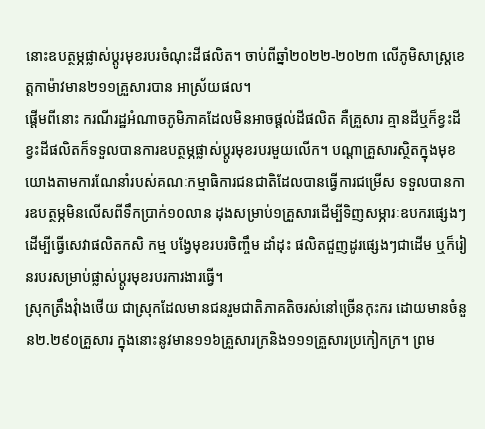នោះឧបត្ថម្ភផ្លាស់ប្តូរមុខរបរចំណុះដីផលិត។ ចាប់ពីឆ្នាំ២០២២-២០២៣ លើភូមិសាស្ត្រខេត្តកាម៉ាវមាន២១១គ្រួសារបាន អាស្រ័យផល។
ផ្តើមពីនោះ ករណីរដ្ឋអំណាចភូមិភាគដែលមិនអាចផ្តល់ដីផលិត គឺគ្រួសារ គ្មានដីឬក៏ខ្វះដី ខ្វះដីផលិតក៏ទទួលបានការឧបត្ថម្ភផ្លាស់ប្តូរមុខរបរមួយលើក។ បណ្តាគ្រួសារស្ថិតក្នុងមុខយោងតាមការណែនាំរបស់គណៈកម្មាធិការជនជាតិដែលបានធ្វើការជម្រើស ទទួលបានការឧបត្ថម្ភមិនលើសពីទឹកប្រាក់១០លាន ដុងសម្រាប់១គ្រួសារដើម្បីទិញសម្ភារៈឧបករផ្សេងៗដើម្បីធ្វើសេវាផលិតកសិ កម្ម បង្វែមុខរបរចិញ្ចឹម ដាំដុះ ផលិតជួញដូរផ្សេងៗជាដើម ឬក៏រៀនរបរសម្រាប់ផ្លាស់ប្តូរមុខរបរការងារធ្វើ។
ស្រុកត្រឹងវុំាងថើយ ជាស្រុកដែលមានជនរួមជាតិភាគតិចរស់នៅច្រើនកុះករ ដោយមានចំនួន២.២៩០គ្រួសារ ក្នុងនោះនូវមាន១១៦គ្រួសារក្រនិង១១១គ្រួសារប្រកៀកក្រ។ ព្រម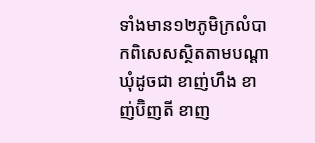ទាំងមាន១២ភូមិក្រលំបាកពិសេសស្ថិតតាមបណ្តាឃុំដូចជា ខាញ់ហឹង ខាញ់ប៊ិញតី ខាញ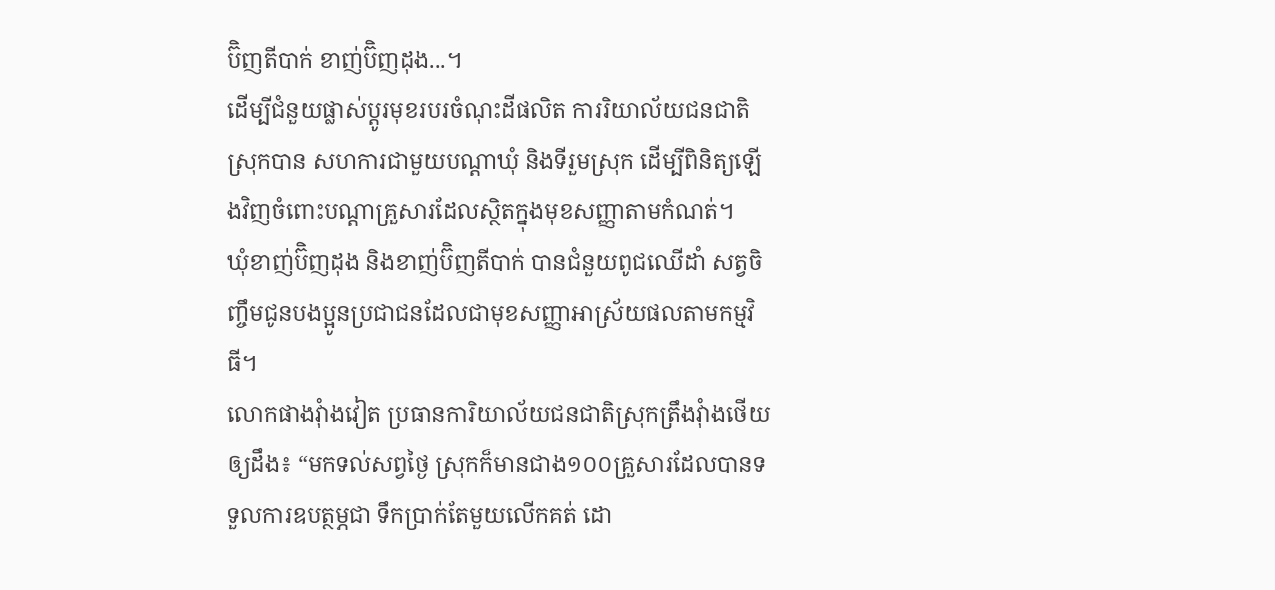ប៊ិញតីបាក់ ខាញ់ប៊ិញដុង...។
ដើម្បីជំនួយផ្លាស់ប្តូរមុខរបរចំណុះដីផលិត ការរិយាល័យជនជាតិស្រុកបាន សហការជាមួយបណ្តាឃុំ និងទីរួមស្រុក ដើម្បីពិនិត្យឡើងវិញចំពោះបណ្តាគ្រួសារដែលស្ថិតក្នុងមុខសញ្ញាតាមកំណត់។
ឃុំខាញ់ប៊ិញដុង និងខាញ់ប៊ិញតីបាក់ បានជំនួយពូជឈើដាំ សត្វចិញ្ចឹមជូនបងប្អូនប្រជាជនដែលជាមុខសញ្ញាអាស្រ័យផលតាមកម្មវិធី។
លោកផាងវុំាងវៀត ប្រធានការិយាល័យជនជាតិស្រុកត្រឹងវុំាងថើយ ឲ្យដឹង៖ “មកទល់សព្វថ្ងៃ ស្រុកក៏មានជាង១០០គ្រួសារដែលបានទទួលការឧបត្ថម្ភជា ទឹកប្រាក់តែមួយលើកគត់ ដោ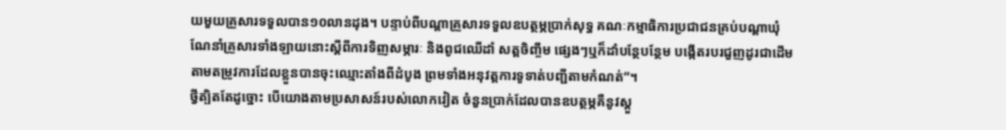យមួយគ្រួសារទទួលបាន១០លានដុង។ បន្ទាប់ពីបណ្តាគ្រួសារទទួលឧបត្ថម្ភប្រាក់សុទ្ធ គណៈកម្មាធិការប្រជាជនគ្រប់បណ្តាឃុំណែនាំគ្រួសារទាំងឡាយនោះស្តីពីការទិញសម្ភារៈ និងពូជឈើដាំ សត្តចិញ្ចឹម ផ្សេងៗឬក៏ដាំបន្ថែបន្ថែម បង្កើតរបរជួញដូរជាដើមតាមតម្រូវការដែលខ្លួនបានចុះឈ្មោះតាំងពីដំបូង ព្រមទាំងអនុវត្តការទូទាត់បញ្ជីតាមកំណត់”។
ថ្វីត្បិតតែដូច្នោះ បើយោងតាមប្រសាសន៍របស់លោកវៀត ចំនួនប្រាក់ដែលបានឧបត្ថម្ភគឺនូវស្តួ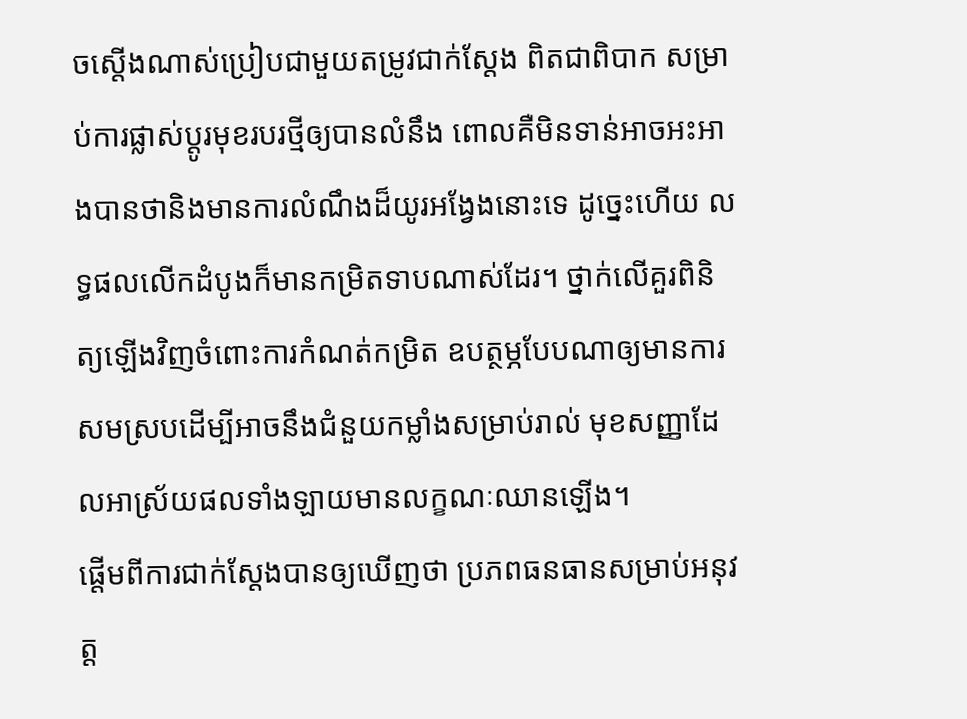ចស្តើងណាស់ប្រៀបជាមួយតម្រូវជាក់ស្តែង ពិតជាពិបាក សម្រាប់ការផ្លាស់ប្តូរមុខរបរថ្មីឲ្យបានលំនឹង ពោលគឺមិនទាន់អាចអះអាងបានថានិងមានការលំណឹងដ៏យូរអង្វែងនោះទេ ដូច្នេះហើយ លទ្ធផលលើកដំបូងក៏មានកម្រិតទាបណាស់ដែរ។ ថ្នាក់លើគួរពិនិត្យឡើងវិញចំពោះការកំណត់កម្រិត ឧបត្ថម្ភបែបណាឲ្យមានការសមស្របដើម្បីអាចនឹងជំនួយកម្លាំងសម្រាប់រាល់ មុខសញ្ញាដែលអាស្រ័យផលទាំងឡាយមានលក្ខណៈឈានឡើង។
ផ្តើមពីការជាក់ស្តែងបានឲ្យឃើញថា ប្រភពធនធានសម្រាប់អនុវត្ត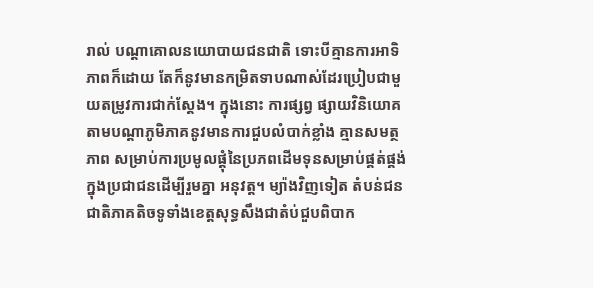រាល់ បណ្តាគោលនយោបាយជនជាតិ ទោះបីគ្មានការអាទិភាពក៏ដោយ តែក៏នូវមានកម្រិតទាបណាស់ដែរប្រៀបជាមួយតម្រូវការជាក់ស្តែង។ ក្នុងនោះ ការផ្សព្វ ផ្សាយវិនិយោគតាមបណ្តាភូមិភាគនូវមានការជួបលំបាក់ខ្លាំង គ្មានសមត្ថភាព សម្រាប់ការប្រមូលផ្តុំនៃប្រភពដើមទុនសម្រាប់ផ្គត់ផ្គង់ក្នុងប្រជាជនដើម្បីរួមគ្នា អនុវត្ត។ ម្យ៉ាងវិញទៀត តំបន់ជនជាតិភាគតិចទូទាំងខេត្តសុទ្ធសឹងជាតំប់ជួបពិបាក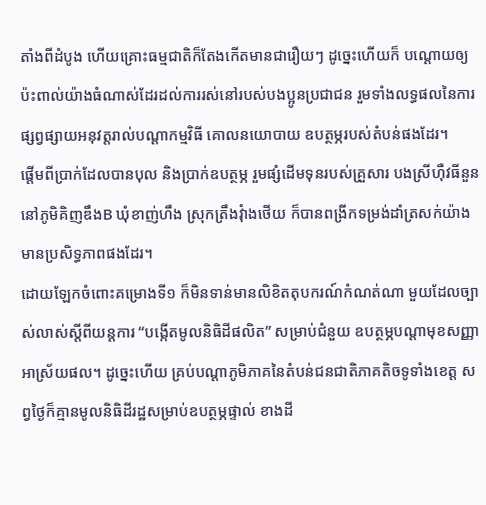តាំងពីដំបូង ហើយគ្រោះធម្មជាតិក៏តែងកើតមានជារឿយៗ ដូច្នេះហើយក៏ បណ្តោយឲ្យប៉ះពាល់យ៉ាងធំណាស់ដែរដល់ការរស់នៅរបស់បងប្អូនប្រជាជន រួមទាំងលទ្ធផលនៃការផ្សព្វផ្សាយអនុវត្តរាល់បណ្តាកម្មវិធី គោលនយោបាយ ឧបត្ថម្ភរបស់តំបន់ផងដែរ។
ផ្តើមពីប្រាក់ដែលបានបុល និងប្រាក់ឧបត្ថម្ភ រួមផ្សំដើមទុនរបស់គ្រួសារ បងស្រីហ៊ឺវធីនួន នៅភូមិគិញឌឹងB ឃុំខាញ់ហឹង ស្រុកត្រឹងវុំាងថើយ ក៏បានពង្រីកទម្រង់ដាំត្រសក់យ៉ាងមានប្រសិទ្ធភាពផងដែរ។
ដោយឡែកចំពោះគម្រោងទី១ ក៏មិនទាន់មានលិខិតតុបករណ៍កំណត់ណា មួយដែលច្បាស់លាស់ស្តីពីយន្តការ “បង្កើតមូលនិធិដីផលិត” សម្រាប់ជំនួយ ឧបត្ថម្ភបណ្តាមុខសញ្ញាអាស្រ័យផល។ ដូច្នេះហើយ គ្រប់បណ្តាភូមិភាគនៃតំបន់ជនជាតិភាគតិចទូទាំងខេត្ត សព្វថ្ងៃក៏គ្មានមូលនិធិដីរដ្ឋសម្រាប់ឧបត្ថម្ភផ្ទាល់ ខាងដី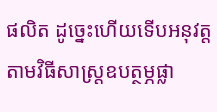ផលិត ដូច្នេះហើយទើបអនុវត្តតាមវិធីសាស្ត្រឧបត្ថម្ភផ្លា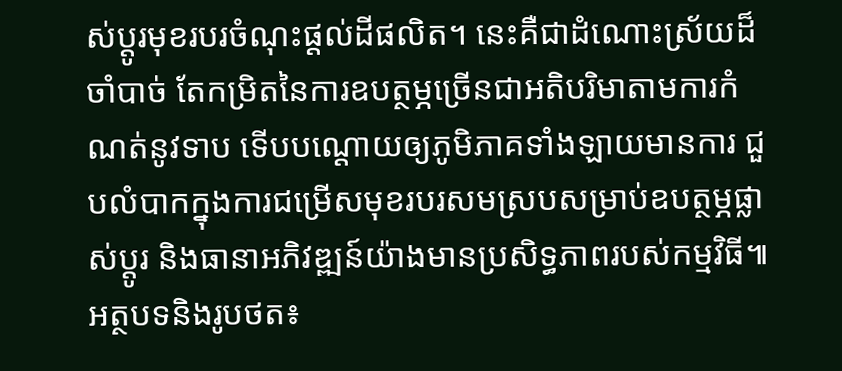ស់ប្តូរមុខរបរចំណុះផ្តល់ដីផលិត។ នេះគឺជាដំណោះស្រ័យដ៏ចាំបាច់ តែកម្រិតនៃការឧបត្ថម្ភច្រើនជាអតិបរិមាតាមការកំណត់នូវទាប ទើបបណ្តោយឲ្យភូមិភាគទាំងឡាយមានការ ជួបលំបាកក្នុងការជម្រើសមុខរបរសមស្របសម្រាប់ឧបត្ថម្ភផ្លាស់ប្តូរ និងធានាអភិវឌ្ឍន៍យ៉ាងមានប្រសិទ្ធភាពរបស់កម្មវិធី៕
អត្ថបទនិងរូបថត៖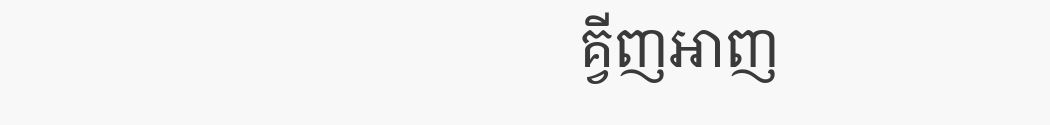គ្វីញអាញ